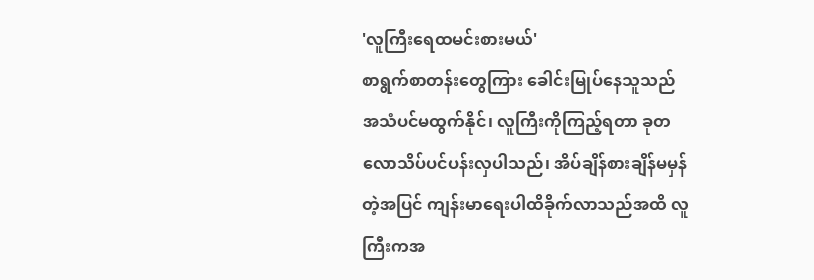'လူကြီးရေထမင်းစားမယ်'
စာရွက်စာတန်းတွေကြား ခေါင်းမြုပ်နေသူသည် အသံပင်မထွက်နိုင်၊ လူကြီးကိုကြည့်ရတာ ခုတလောသိပ်ပင်ပန်းလှပါသည်၊ အိပ်ချိန်စားချိန်မမှန်တဲ့အပြင် ကျန်းမာရေးပါထိခိုက်လာသည်အထိ လူကြီးကအ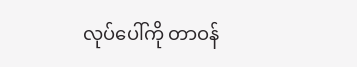လုပ်ပေါ်ကို တာဝန်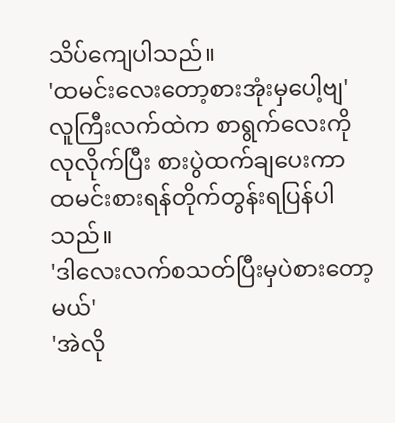သိပ်ကျေပါသည်။
'ထမင်းလေးတော့စားအုံးမှပေါ့ဗျ'
လူကြီးလက်ထဲက စာရွက်လေးကို လုလိုက်ပြီး စားပွဲထက်ချပေးကာ ထမင်းစားရန်တိုက်တွန်းရပြန်ပါသည်။
'ဒါလေးလက်စသတ်ပြီးမှပဲစားတော့မယ်'
'အဲလို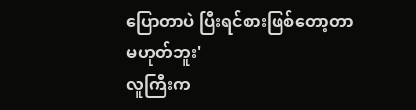ပြောတာပဲ ပြီးရင်စားဖြစ်တော့တာမဟုတ်ဘူး'
လူကြီးက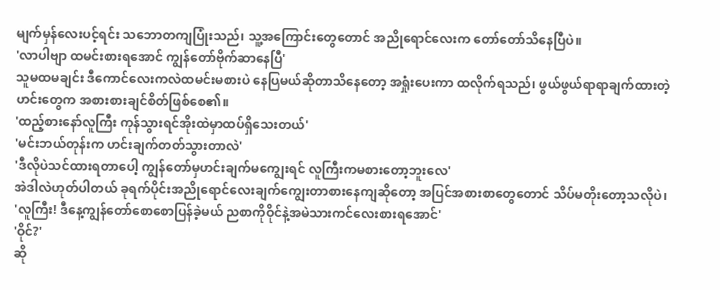မျက်မှန်လေးပင့်ရင်း သဘောတကျပြုံးသည်၊ သူ့အကြောင်းတွေတောင် အညိုရောင်လေးက တော်တော်သိနေပြီပဲ။
'လာပါဗျာ ထမင်းစားရအောင် ကျွန်တော်ဗိုက်ဆာနေပြီ'
သူမထမချင်း ဒီကောင်လေးကလဲထမင်းမစားပဲ နေပြမယ်ဆိုတာသိနေတော့ အရှုံးပေးကာ ထလိုက်ရသည်၊ ဖွယ်ဖွယ်ရာရာချက်ထားတဲ့ ဟင်းတွေက အစားစားချင်စိတ်ဖြစ်စေ၏။
'ထည့်စားနော်လူကြီး ကုန်သွားရင်အိုးထဲမှာထပ်ရှိသေးတယ်'
'မင်းဘယ်တုန်းက ဟင်းချက်တတ်သွားတာလဲ'
'ဒီလိုပဲသင်ထားရတာပေါ့ ကျွန်တော်မှဟင်းချက်မကျွေးရင် လူကြီးကမစားတော့ဘူးလေ'
အဲဒါလဲဟုတ်ပါတယ် ခုရက်ပိုင်းအညိုရောင်လေးချက်ကျွေးတာစားနေကျဆိုတော့ အပြင်အစားစာတွေတောင် သိပ်မတိုးတော့သလိုပဲ၊
'လူကြီး! ဒီနေ့ကျွန်တော်စောစောပြန်ခဲ့မယ် ညစာကိုဝိုင်နဲ့အမဲသားကင်လေးစားရအောင်'
'ဝိုင်?'
ဆို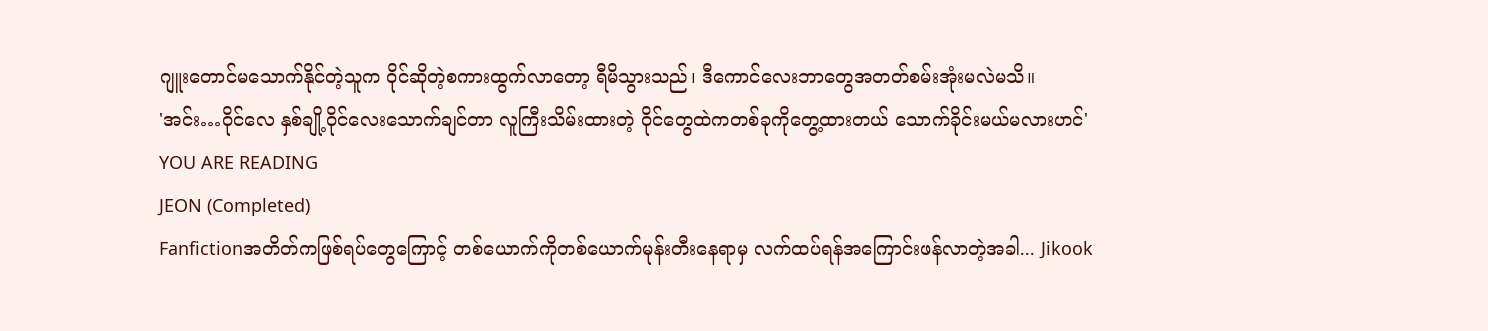ဂျူးတောင်မသောက်နိုင်တဲ့သူက ဝိုင်ဆိုတဲ့စကားထွက်လာတော့ ရီမိသွားသည်၊ ဒီကောင်လေးဘာတွေအတတ်စမ်းအုံးမလဲမသိ။
'အင်း…ဝိုင်လေ နှစ်ချို့ဝိုင်လေးသောက်ချင်တာ လူကြီးသိမ်းထားတဲ့ ဝိုင်တွေထဲကတစ်ခုကိုတွေ့ထားတယ် သောက်ခိုင်းမယ်မလားဟင်'
YOU ARE READING
JEON (Completed)
Fanfictionအတိတ်ကဖြစ်ရပ်တွေကြောင့် တစ်ယောက်ကိုတစ်ယောက်မုန်းတီးနေရာမှ လက်ထပ်ရန်အကြောင်းဖန်လာတဲ့အခါ... Jikook